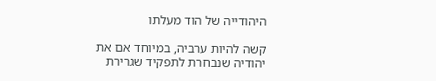היהודייה של הוד מעלתו

קשה להיות ערביה, במיוחד אם את יהודיה שנבחרת לתפקיד שגרירת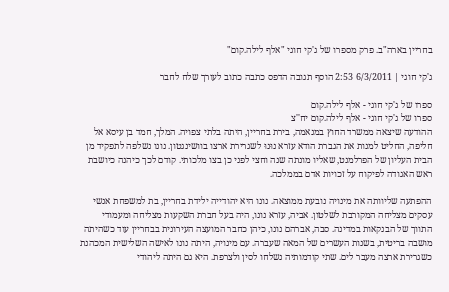בחריין בארה"ב. פרק מספרו של ג'קי חוגי "אלף לילה.קום"

ג'קי חוגי | 6/3/2011 2:53 הוסף תגובה הדפס כתבה כתוב לעורך שלח לחבר

ספרו של ג'קי חוגי - אלף לילה.קום
ספרו של ג'קי חוגי - אלף לילה.קום יח''צ
ההודעה שיצאה ממשרד החוץ במנאמה, בירת בחריין, היתה בלתי צפויה. המלך, חמד בן עיסא אל חליפה, החליט למנות את הגברת הודא עזרא נוּנוּ לשגרירת ארצו בוושינגטון. נונו נשלפה לתפקיד מן הבית העליון של הפרלמנט, שאליו מונתה שנה וחצי לפני כן בצו מלכותי. קודם לכך כיהנה כיושבת ראש האגודה לפיקוח על זכויות אדם בממלכה.

ההפתעה שליוותה את מינויה נובעת ממוצאה. נונו היא יהודייה ילידת בחריין, בת למשפחת אנשי עסקים מצליחה המקורבת לשלטון. אביה, עזרא נונו, היה בעל חברת השקעות מצליחה ומעמודי התווך של הבנקאות במדינה. סבה, אברהם נונו, כיהן כחבר המועצה העירונית בבחריין עוד כשהיתה מושבה בריטית, בשנות העשרים של המאה שעברה. עם מינויה, היתה נונו לאישה השלישית המכהנת כשגרירת ארצה מעבר לים. שתי קודמותיה נשלחו לסין ולצרפת. היא גם היתה ליהודי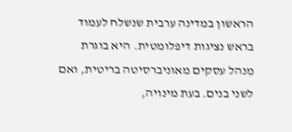הראשון במדינה ערבית שנשלח לעמוד בראש נציגות דיפלומטית. היא בוגרת מִנהל עסקים מאוניברסיטה בריטית, ואם לשני בנים. בעת מינויה,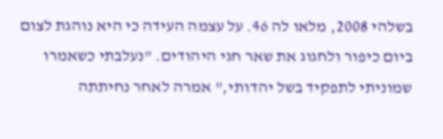בשלהי 2008, מלאו לה 46. על עצמה העידה כי היא נוהגת לצום ביום כיפור ולחגוג את שאר חגי היהודים. "נעלבתי כשאמרו שמוניתי לתפקיד בשל יהדותי," אמרה לאחר נחיתתה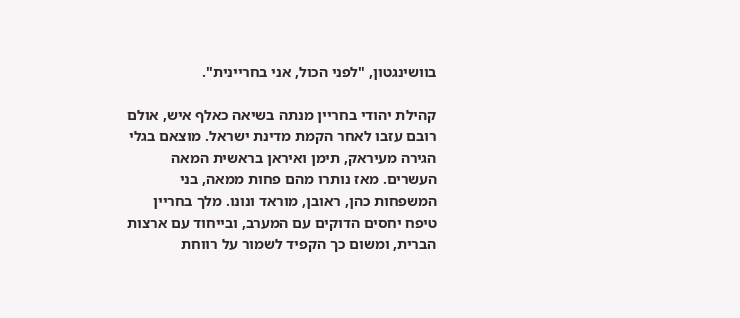בוושינגטון, "לפני הכול, אני בחריינית".

קהילת יהודי בחריין מנתה בשיאה כאלף איש, אולם רובם עזבו לאחר הקמת מדינת ישראל. מוצאם בגלי הגירה מעיראק, תימן ואיראן בראשית המאה העשרים. מאז נותרו מהם פחות ממאה, בני המשפחות כהן, ראובן, מוראד ונונו. מלך בחריין טיפח יחסים הדוקים עם המערב, ובייחוד עם ארצות הברית, ומשום כך הקפיד לשמור על רווחת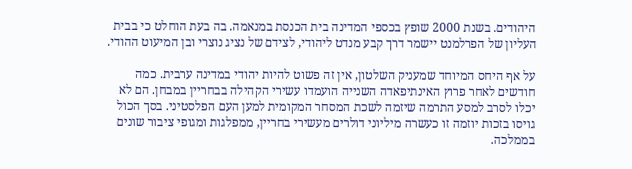היהודים. בשנת 2000 שופץ בכספי המדינה בית הכנסת במנאמה. בה בעת הוחלט כי בבית העליון של הפרלמנט יישמר דרך קבע מנדט ליהודי, לצידם של נציג נוצרי ובן המיעוט ההודי.

על אף היחס המיוחד שמעניק השלטון, אין זה פשוט להיות יהודי במדינה ערבית. כמה חודשים לאחר פרוץ האינתיפאדה השנייה הועמדו עשירי הקהילה בבחריין במבחן. הם לא יכלו לסרב למסע התרמה שיזמה לשכת המסחר המקומית למען העם הפלסטיני. בסך הכול גויסו בזכות יוזמה זו כעשרה מיליוני דולרים מעשירי בחריין, ממפלגות ומגופי ציבור שונים בממלכה.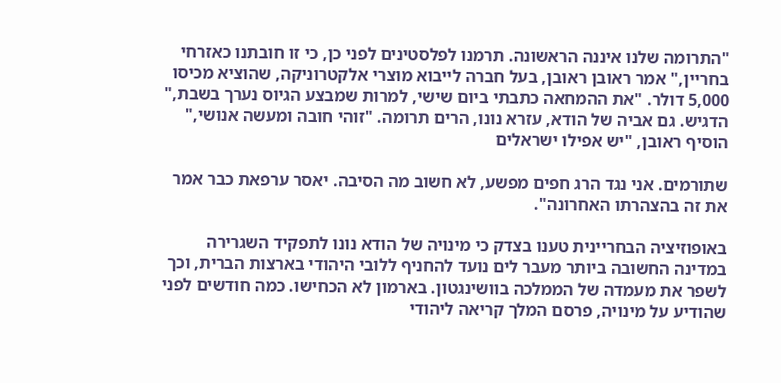"התרומה שלנו איננה הראשונה. תרמנו לפלסטינים לפני כן, כי זו חובתנו כאזרחי בחריין," אמר ראובן ראובן, בעל חברה לייבוא מוצרי אלקטרוניקה, שהוציא מכיסו 5,000 דולר. "את ההמחאה כתבתי ביום שישי, למרות שמבצע הגיוס נערך בשבת," הדגיש. גם אביה של הודא, עזרא נונו, הרים תרומה. "זוהי חובה ומעשה אנושי," הוסיף ראובן, "יש אפילו ישראלים

שתורמים. אני נגד הרג חפים מפשע, לא חשוב מה הסיבה. יאסר ערפאת כבר אמר את זה בהצהרתו האחרונה".

באופוזיציה הבחריינית טענו בצדק כי מינויה של הודא נונו לתפקיד השגרירה במדינה החשובה ביותר מעבר לים נועד להחניף ללובי היהודי בארצות הברית, וכך לשפר את מעמדה של הממלכה בוושינגטון. בארמון לא הכחישו. כמה חודשים לפני שהודיע על מינויה, פרסם המלך קריאה ליהודי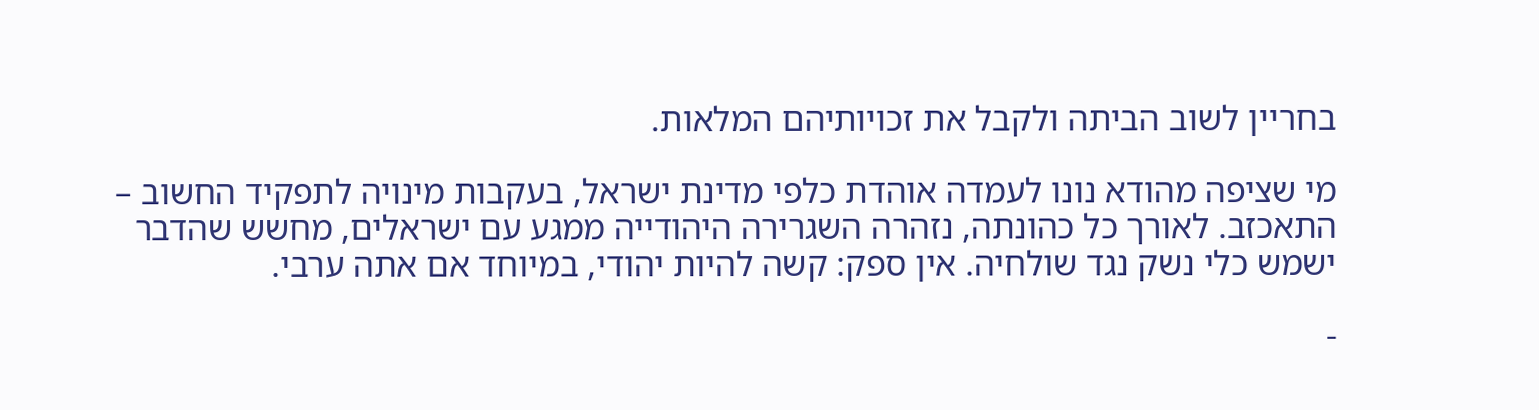בחריין לשוב הביתה ולקבל את זכויותיהם המלאות.

מי שציפה מהודא נונו לעמדה אוהדת כלפי מדינת ישראל, בעקבות מינויה לתפקיד החשוב – התאכזב. לאורך כל כהונתה, נזהרה השגרירה היהודייה ממגע עם ישראלים, מחשש שהדבר ישמש כלי נשק נגד שולחיה. אין ספק: קשה להיות יהודי, במיוחד אם אתה ערבי.

-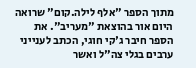מתוך הספר "אלף לילה.קום" שרואה היום אור בהוצאת "מעריב". את הספר חיבר ג'קי חוגי, הכתב לענייני ערבים בגלי צה"ל ואשר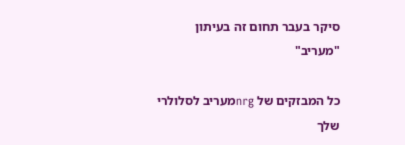סיקר בעבר תחום זה בעיתון "מעריב"

כל המבזקים של nrgמעריב לסלולרי שלך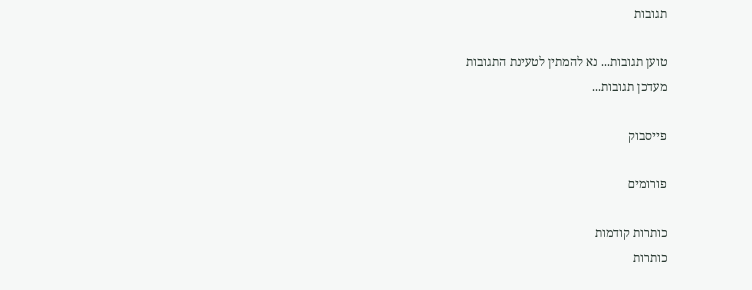תגובות

טוען תגובות... נא להמתין לטעינת התגובות
מעדכן תגובות...

פייסבוק

פורומים

כותרות קודמות
כותרות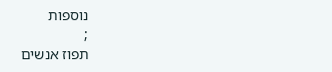נוספות
;
תפוז אנשים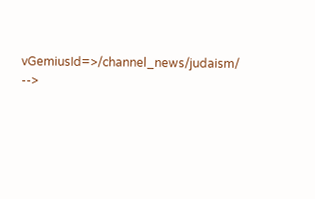vGemiusId=>/channel_news/judaism/ -->